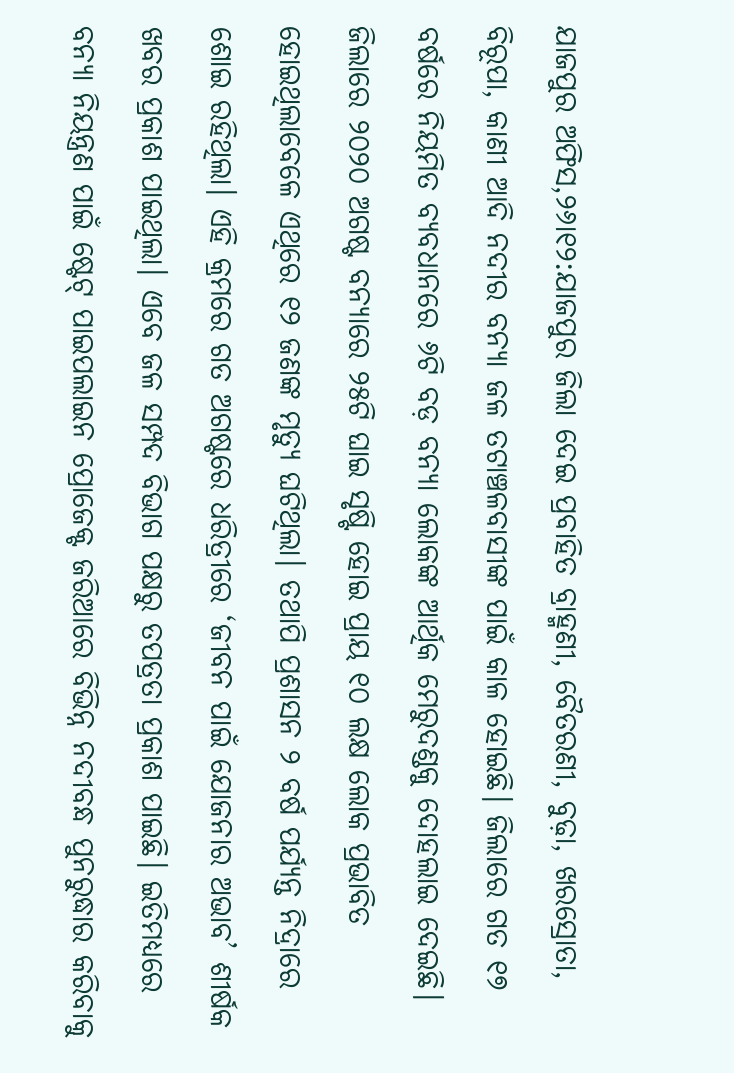ଯାଜପୁର ଅଫିସ,୨୬ା୧୨:ଯାଜପୁର ଜିଲା ଦେଇ ପ୍ରବାହିତ ବ୍ରାହ୍ମଣୀ, ବୈତରଣୀ, ବୁଢ଼ା, ଖରସ୍ରୋତା, ବିରୂପା, କାଣୀ ଆଦି ନଦୀର ବନ୍ୟା ଜଳ ତଟାଞ୍ଚଳବାସୀଙ୍କ ପାଇଁ କାଳ ହୋଇଛି। ଜିଲାରେ ଗତ ୧୭ ବର୍ଷରେ ନିୟମିତ ବ୍ୟବଧାନରେ ୬ଟି ବଡ଼ ବନ୍ୟା ଲୋକଙ୍କ ଆର୍ଥିକ ମେରୁଦଣ୍ଡକୁ ଦୋହଲାଇ ଦେଇଛି। ଜିଲାରେ ୨୦୨୦ ଅଗଷ୍ଟ ବନ୍ୟାରେ ୨୫ଟି ଘାଇ ସୃଷ୍ଟି ହୋଇ ପ୍ରାୟ ୧୦ ଲକ୍ଷ ଲୋକ ପ୍ରଭାବିତ ହୋଇଥିଲାବେଳେ ଏଥିରେ ୧୨ ଜଣଙ୍କ ମୃତ୍ୟୁ ଘଟିଥିଲା। ତଥାପି ପ୍ରଶାସନ ୨ ବର୍ଷ ପର୍ଯ୍ୟନ୍ତ ନିଦ୍ରାରେ ଶୋଇ ରହିଥିଲା। ଏହି କ୍ରମରେ ଗତ ଅଗଷ୍ଟରେ ଧରିତ୍ରୀରେ ‘ଜୀବନ ପାଇଁ ଯୋଜନାର ଅଭାବ’ ଶୀର୍ଷକ ଖବର ପ୍ରକାଶ ପାଇଥିଲା। ଏବେ ଜଳ ସମ୍ପଦ ବିଭାଗ ପକ୍ଷରୁ ତପତ୍ରତା ପ୍ରକାଶ ପାଇଛି। ଇତିମଧ୍ୟରେ ବନ୍ୟା ନିୟନ୍ତ୍ରଣ ପାଇଁ ଷ୍ଟେଟ୍ ପାଇପଲାଇନ ପ୍ରୋଜେକ୍ଟ ଜରିଆରେ ବିଭିନ୍ନ ନଦୀବନ୍ଧ ପୁନରୁଦ୍ଧାର କରିବାକୁ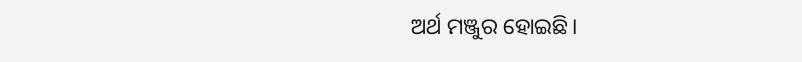ଅର୍ଥ ମଞ୍ଜୁର ହୋଇଛି।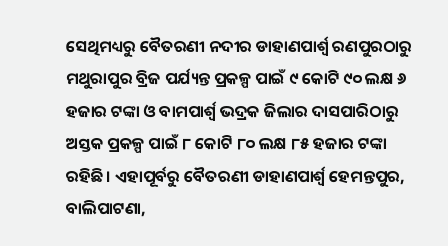ସେଥିମଧ୍ୟରୁ ବୈତରଣୀ ନଦୀର ଡାହାଣପାର୍ଶ୍ୱ ରଣପୁରଠାରୁ ମଥୁରାପୁର ବ୍ରିଜ ପର୍ଯ୍ୟନ୍ତ ପ୍ରକଳ୍ପ ପାଇଁ ୯ କୋଟି ୯୦ ଲକ୍ଷ ୬ ହଜାର ଟଙ୍କା ଓ ବାମପାର୍ଶ୍ୱ ଭଦ୍ରକ ଜିଲାର ଦାସପାରିଠାରୁ ଅସ୍ତକ ପ୍ରକଳ୍ପ ପାଇଁ ୮ କୋଟି ୮୦ ଲକ୍ଷ ୮୫ ହଜାର ଟଙ୍କା ରହିଛି। ଏହାପୂର୍ବରୁ ବୈତରଣୀ ଡାହାଣପାର୍ଶ୍ୱ ହେମନ୍ତପୁର, ବାଲିପାଟଣା,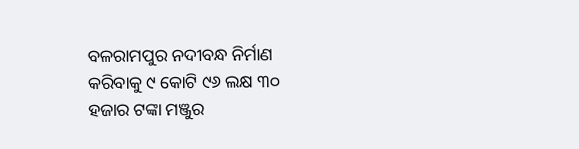ବଳରାମପୁର ନଦୀବନ୍ଧ ନିର୍ମାଣ କରିବାକୁ ୯ କୋଟି ୯୬ ଲକ୍ଷ ୩୦ ହଜାର ଟଙ୍କା ମଞ୍ଜୁର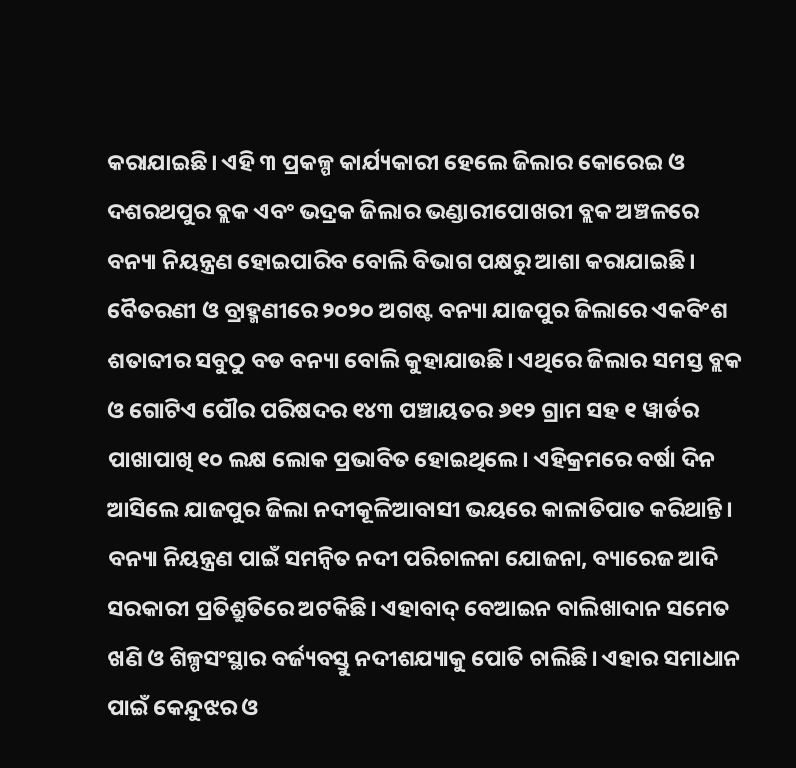କରାଯାଇଛି। ଏହି ୩ ପ୍ରକଳ୍ପ କାର୍ଯ୍ୟକାରୀ ହେଲେ ଜିଲାର କୋରେଇ ଓ ଦଶରଥପୁର ବ୍ଲକ ଏବଂ ଭଦ୍ରକ ଜିଲାର ଭଣ୍ଡାରୀପୋଖରୀ ବ୍ଲକ ଅଞ୍ଚଳରେ ବନ୍ୟା ନିୟନ୍ତ୍ରଣ ହୋଇପାରିବ ବୋଲି ବିଭାଗ ପକ୍ଷରୁ ଆଶା କରାଯାଇଛି।
ବୈତରଣୀ ଓ ବ୍ରାହ୍ମଣୀରେ ୨୦୨୦ ଅଗଷ୍ଟ ବନ୍ୟା ଯାଜପୁର ଜିଲାରେ ଏକବିଂଶ ଶତାବ୍ଦୀର ସବୁଠୁ ବଡ ବନ୍ୟା ବୋଲି କୁହାଯାଉଛି। ଏଥିରେ ଜିଲାର ସମସ୍ତ ବ୍ଲକ ଓ ଗୋଟିଏ ପୌର ପରିଷଦର ୧୪୩ ପଞ୍ଚାୟତର ୬୧୨ ଗ୍ରାମ ସହ ୧ ୱାର୍ଡର ପାଖାପାଖି ୧୦ ଲକ୍ଷ ଲୋକ ପ୍ରଭାବିତ ହୋଇଥିଲେ। ଏହିକ୍ରମରେ ବର୍ଷା ଦିନ ଆସିଲେ ଯାଜପୁର ଜିଲା ନଦୀକୂଳିଆବାସୀ ଭୟରେ କାଳାତିପାତ କରିଥାନ୍ତି। ବନ୍ୟା ନିୟନ୍ତ୍ରଣ ପାଇଁ ସମନ୍ବିତ ନଦୀ ପରିଚାଳନା ଯୋଜନା, ବ୍ୟାରେଜ ଆଦି ସରକାରୀ ପ୍ରତିଶ୍ରୁତିରେ ଅଟକିଛି। ଏହାବାଦ୍ ବେଆଇନ ବାଲିଖାଦାନ ସମେତ ଖଣି ଓ ଶିଳ୍ପସଂସ୍ଥାର ବର୍ଜ୍ୟବସ୍ତୁ ନଦୀଶଯ୍ୟାକୁ ପୋତି ଚାଲିଛି। ଏହାର ସମାଧାନ ପାଇଁ କେନ୍ଦୁଝର ଓ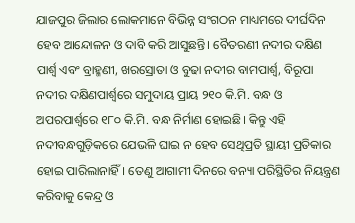ଯାଜପୁର ଜିଲାର ଲୋକମାନେ ବିଭିନ୍ନ ସଂଗଠନ ମାଧ୍ୟମରେ ଦୀର୍ଘଦିନ ହେବ ଆନ୍ଦୋଳନ ଓ ଦାବି କରି ଆସୁଛନ୍ତି। ବୈତରଣୀ ନଦୀର ଦକ୍ଷିଣ ପାର୍ଶ୍ୱ ଏବଂ ବ୍ରାହ୍ମଣୀ, ଖରସ୍ରୋତା ଓ ବୁଢା ନଦୀର ବାମପାର୍ଶ୍ୱ, ବିରୂପା ନଦୀର ଦକ୍ଷିଣପାର୍ଶ୍ୱରେ ସମୁଦାୟ ପ୍ରାୟ ୨୧୦ କି.ମି. ବନ୍ଧ ଓ ଅପରପାର୍ଶ୍ୱରେ ୧୮୦ କି.ମି. ବନ୍ଧ ନିର୍ମାଣ ହୋଇଛି। କିନ୍ତୁ ଏହି ନଦୀବନ୍ଧଗୁଡ଼ିକରେ ଯେଭଳି ଘାଇ ନ ହେବ ସେଥିପ୍ରତି ସ୍ଥାୟୀ ପ୍ରତିକାର ହୋଇ ପାରିଲାନାହିଁ। ତେଣୁ ଆଗାମୀ ଦିନରେ ବନ୍ୟା ପରିସ୍ଥିତିର ନିୟନ୍ତ୍ରଣ କରିବାକୁ କେନ୍ଦ୍ର ଓ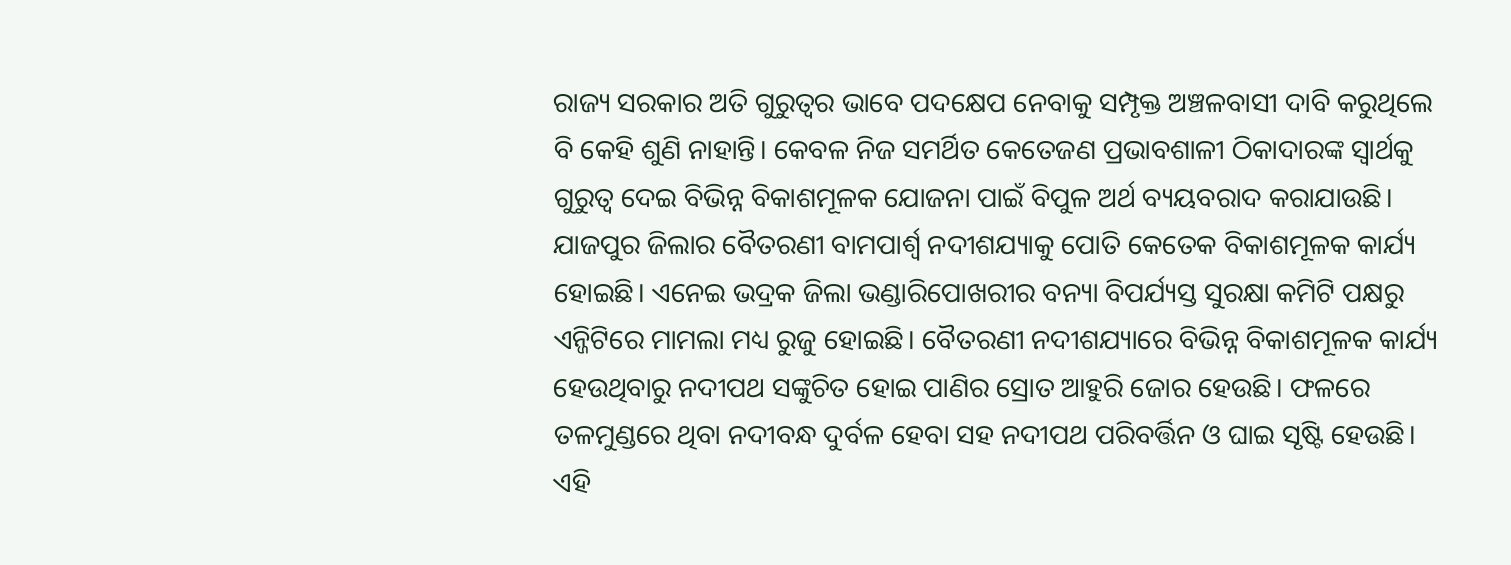ରାଜ୍ୟ ସରକାର ଅତି ଗୁରୁତ୍ୱର ଭାବେ ପଦକ୍ଷେପ ନେବାକୁ ସମ୍ପୃକ୍ତ ଅଞ୍ଚଳବାସୀ ଦାବି କରୁଥିଲେ ବି କେହି ଶୁଣି ନାହାନ୍ତି। କେବଳ ନିଜ ସମର୍ଥିତ କେତେଜଣ ପ୍ରଭାବଶାଳୀ ଠିକାଦାରଙ୍କ ସ୍ବାର୍ଥକୁ ଗୁରୁତ୍ୱ ଦେଇ ବିଭିନ୍ନ ବିକାଶମୂଳକ ଯୋଜନା ପାଇଁ ବିପୁଳ ଅର୍ଥ ବ୍ୟୟବରାଦ କରାଯାଉଛି। ଯାଜପୁର ଜିଲାର ବୈତରଣୀ ବାମପାର୍ଶ୍ୱ ନଦୀଶଯ୍ୟାକୁ ପୋତି କେତେକ ବିକାଶମୂଳକ କାର୍ଯ୍ୟ ହୋଇଛି। ଏନେଇ ଭଦ୍ରକ ଜିଲା ଭଣ୍ଡାରିପୋଖରୀର ବନ୍ୟା ବିପର୍ଯ୍ୟସ୍ତ ସୁରକ୍ଷା କମିଟି ପକ୍ଷରୁ ଏନ୍ଜିଟିରେ ମାମଲା ମଧ୍ୟ ରୁଜୁ ହୋଇଛି। ବୈତରଣୀ ନଦୀଶଯ୍ୟାରେ ବିଭିନ୍ନ ବିକାଶମୂଳକ କାର୍ଯ୍ୟ ହେଉଥିବାରୁ ନଦୀପଥ ସଙ୍କୁଚିତ ହୋଇ ପାଣିର ସ୍ରୋତ ଆହୁରି ଜୋର ହେଉଛି। ଫଳରେ ତଳମୁଣ୍ଡରେ ଥିବା ନଦୀବନ୍ଧ ଦୁର୍ବଳ ହେବା ସହ ନଦୀପଥ ପରିବର୍ତ୍ତିନ ଓ ଘାଇ ସୃଷ୍ଟି ହେଉଛି। ଏହି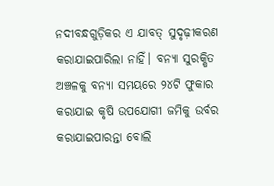ନଦୀବନ୍ଧଗୁଡ଼ିକର ଏ ଯାବତ୍ ସୁଦୃଢ଼ୀକରଣ କରାଯାଇପାରିଲା ନାହିଁ। ବନ୍ୟା ସୁରକ୍ଷିତ ଅଞ୍ଚଳକୁ ବନ୍ୟା ସମୟରେ ୨୪ଟି ଫୁକାର କରାଯାଇ କୃଷି ଉପଯୋଗୀ ଜମିକୁ ଉର୍ବର କରାଯାଇପାରନ୍ତା ବୋଲି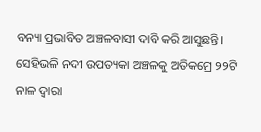ବନ୍ୟା ପ୍ରଭାବିତ ଅଞ୍ଚଳବାସୀ ଦାବି କରି ଆସୁଛନ୍ତି। ସେହିଭଳି ନଦୀ ଉପତ୍ୟକା ଅଞ୍ଚଳକୁ ଅତିକମ୍ରେ ୨୨ଟି ନାଳ ଦ୍ୱାରା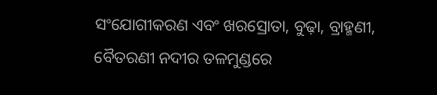ସଂଯୋଗୀକରଣ ଏବଂ ଖରସ୍ରୋତା, ବୁଢ଼ା, ବ୍ରାହ୍ମଣୀ, ବୈତରଣୀ ନଦୀର ତଳମୁଣ୍ଡରେ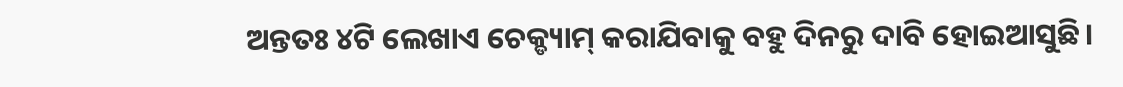ଅନ୍ତତଃ ୪ଟି ଲେଖାଏ ଚେକ୍ଡ୍ୟାମ୍ କରାଯିବାକୁ ବହୁ ଦିନରୁ ଦାବି ହୋଇଆସୁଛି।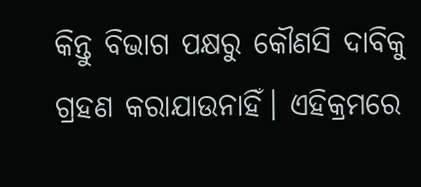କିନ୍ତୁ ବିଭାଗ ପକ୍ଷରୁ କୌଣସି ଦାବିକୁ ଗ୍ରହଣ କରାଯାଉନାହିଁ। ଏହିକ୍ରମରେ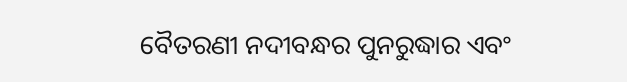ବୈତରଣୀ ନଦୀବନ୍ଧର ପୁନରୁଦ୍ଧାର ଏବଂ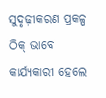ସୁଦୃଢ଼ୀକରଣ ପ୍ରକଳ୍ପ ଠିକ୍ ଭାବେ କାର୍ଯ୍ୟକାରୀ ହେଲେ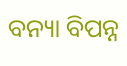ବନ୍ୟା ବିପନ୍ନ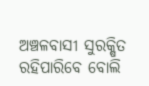ଅଞ୍ଚଳବାସୀ ସୁରକ୍ଷିତ ରହିପାରିବେ ବୋଲି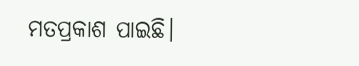ମତପ୍ରକାଶ ପାଇଛି।